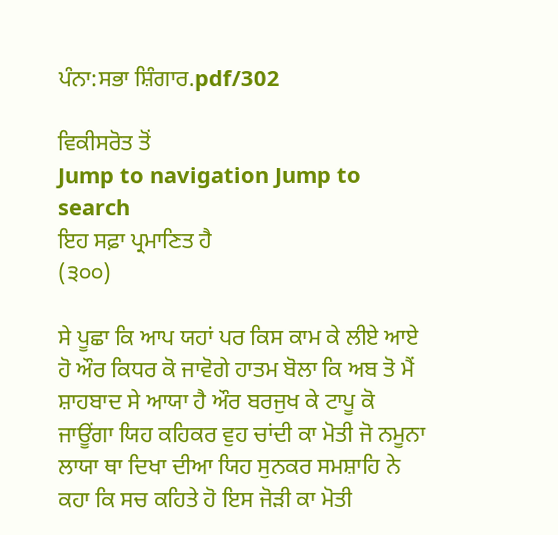ਪੰਨਾ:ਸਭਾ ਸ਼ਿੰਗਾਰ.pdf/302

ਵਿਕੀਸਰੋਤ ਤੋਂ
Jump to navigation Jump to search
ਇਹ ਸਫ਼ਾ ਪ੍ਰਮਾਣਿਤ ਹੈ
(੩੦੦)

ਸੇ ਪੂਛਾ ਕਿ ਆਪ ਯਹਾਂ ਪਰ ਕਿਸ ਕਾਮ ਕੇ ਲੀਏ ਆਏ ਹੋ ਔਰ ਕਿਧਰ ਕੋ ਜਾਵੋਗੇ ਹਾਤਮ ਬੋਲਾ ਕਿ ਅਬ ਤੋ ਮੈਂ ਸ਼ਾਹਬਾਦ ਸੇ ਆਯਾ ਹੈ ਔਰ ਬਰਜੁਖ ਕੇ ਟਾਪੂ ਕੋ ਜਾਊਂਗਾ ਯਿਹ ਕਹਿਕਰ ਵੁਹ ਚਾਂਦੀ ਕਾ ਮੋਤੀ ਜੋ ਨਮੂਨਾ ਲਾਯਾ ਥਾ ਦਿਖਾ ਦੀਆ ਯਿਹ ਸੁਨਕਰ ਸਮਸ਼ਾਹਿ ਨੇ ਕਹਾ ਕਿ ਸਚ ਕਹਿਤੇ ਹੋ ਇਸ ਜੋੜੀ ਕਾ ਮੋਤੀ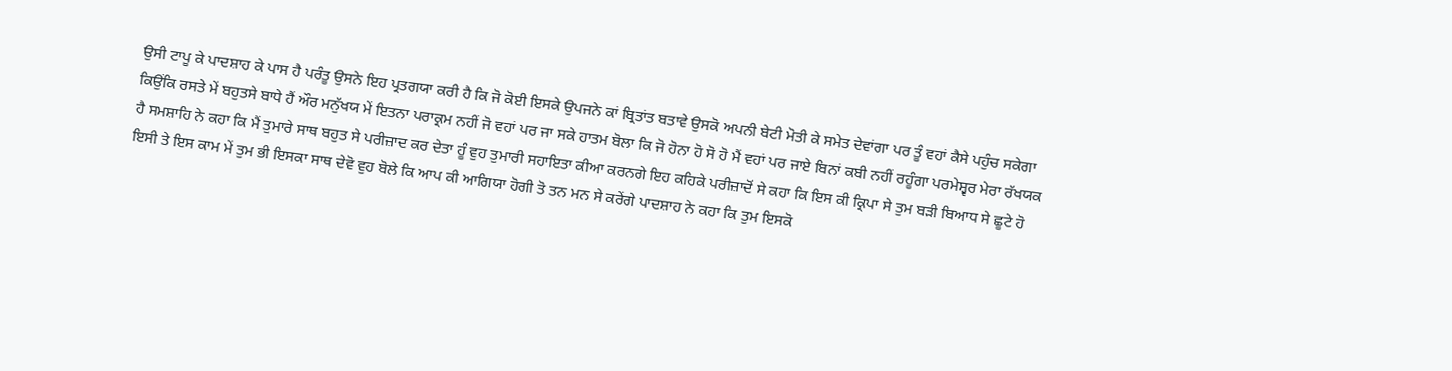ਉਸੀ ਟਾਪੂ ਕੇ ਪਾਦਸ਼ਾਹ ਕੇ ਪਾਸ ਹੈ ਪਰੰਤੂ ਉਸਨੇ ਇਹ ਪ੍ਰਤਗਯਾ ਕਰੀ ਹੈ ਕਿ ਜੋ ਕੋਈ ਇਸਕੇ ਉਪਜਨੇ ਕਾਂ ਬ੍ਰਿਤਾਂਤ ਬਤਾਵੇ ਉਸਕੋ ਅਪਨੀ ਬੇਟੀ ਮੋਤੀ ਕੇ ਸਮੇਤ ਦੇਵਾਂਗਾ ਪਰ ਤੂੰ ਵਹਾਂ ਕੈਸੇ ਪਹੁੰਚ ਸਕੇਗਾ ਕਿਉਂਕਿ ਰਸਤੇ ਮੇਂ ਬਹੁਤਸੇ ਬਾਧੇ ਹੈਂ ਔਰ ਮਨੁੱਖਯ ਮੇਂ ਇਤਨਾ ਪਰਾਕ੍ਰਮ ਨਹੀਂ ਜੋ ਵਹਾਂ ਪਰ ਜਾ ਸਕੇ ਹਾਤਮ ਬੋਲਾ ਕਿ ਜੋ ਹੋਨਾ ਹੋ ਸੋ ਹੋ ਮੈਂ ਵਹਾਂ ਪਰ ਜਾਏ ਬਿਨਾਂ ਕਬੀ ਨਹੀਂ ਰਹੂੰਗਾ ਪਰਮੇਸ਼੍ਵਰ ਮੇਰਾ ਰੱਖਯਕ ਹੈ ਸਮਸ਼ਾਹਿ ਨੇ ਕਹਾ ਕਿ ਮੈਂ ਤੁਮਾਰੇ ਸਾਥ ਬਹੁਤ ਸੇ ਪਰੀਜ਼ਾਦ ਕਰ ਦੇਤਾ ਹੂੰ ਵੁਹ ਤੁਮਾਰੀ ਸਹਾਇਤਾ ਕੀਆ ਕਰਨਗੇ ਇਹ ਕਹਿਕੇ ਪਰੀਜ਼ਾਦੋਂ ਸੇ ਕਹਾ ਕਿ ਇਸ ਕੀ ਕ੍ਰਿਪਾ ਸੇ ਤੁਮ ਬੜੀ ਬਿਆਧ ਸੇ ਛੂਟੇ ਹੋ ਇਸੀ ਤੇ ਇਸ ਕਾਮ ਮੇਂ ਤੁਮ ਭੀ ਇਸਕਾ ਸਾਥ ਦੇਵੋ ਵੁਹ ਬੋਲੇ ਕਿ ਆਪ ਕੀ ਆਗਿਯਾ ਹੋਗੀ ਤੋ ਤਨ ਮਨ ਸੇ ਕਰੇਂਗੇ ਪਾਦਸ਼ਾਹ ਨੇ ਕਹਾ ਕਿ ਤੁਮ ਇਸਕੋ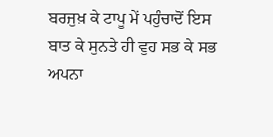ਬਰਜੁਖ਼ ਕੇ ਟਾਪੂ ਮੇਂ ਪਹੁੰਚਾਦੋਂ ਇਸ ਬਾਤ ਕੇ ਸੁਨਤੇ ਹੀ ਵੁਹ ਸਭ ਕੇ ਸਭ ਅਪਨਾ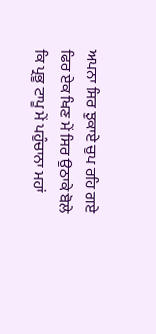ਅਪਨਾ ਸਿਰ ਝੁਕਾਏ ਚੁਪ ਰਹਿ ਗਏ ਫਿਰ ਏਕ ਖਿਣ ਮੇਂ ਸਿਰ ਉਠਾਕੇ ਬੋਲੇ ਕਿ ਪ੍ਰਭੂ ਟਾਪੂ ਮੇਂ ਪਹੁੰਚਾਨਾ ਮਹਾਂ